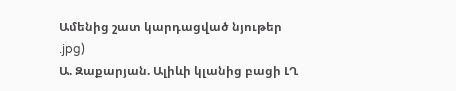Ամենից շատ կարդացված նյութեր
.jpg)
Ա. Զաքարյան. Ալիևի կլանից բացի ԼՂ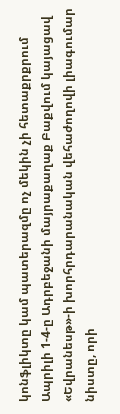կոնֆլիկտը կամ պատերազմը ոչ մեկին չի հետաքրքրում
Ապրիլի 1-4-ը Ադրբեջանի մայրաքաղաք Բաքվում կայացավ «Եվրանեսթ»-ի խորհրդարանական վեհաժողովի լիագումար նիստը, որի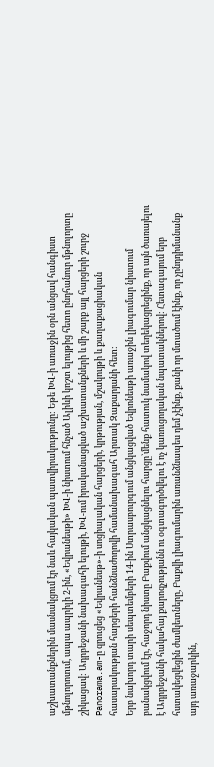աշխատանքներին մասնակցում էր նաև հայկական պատվիրակությունը: Եթե ԽՎ-ի առաջին օրն անցավ հանգիստ մթնոլորոտւմ, ապա ապրիլի 2-ին, «Եվրանեսթի» ԽՎ-ի նիստում հնչած Ալիևի կոշտ ելույթից հետո ընդհանուր մթնոլորտը շիկացավ: Ադրբեջանի նախագահի ելույթի, ԽՎ-ում իրականացված աշխատանքների և մի շարք այլ հարցերի շուրջ Panorama.am-ը զրուցեց «Եվրանեսթ»-ի սոցիալական հարցերի, կրթության, մշակույթի և քաղաքացիական հասարակության հարցերի հանձնաժողովի համանախագահ Արտակ Զաքարյանի հետ:
Երբ նախորդ տարի սեպտեմբերի 14-ին Ստրասբուրգում անցկացված Եվրոնեսթի առաջին լիագումար նիստում բանակցվում էր, հաջորդ նիստը Բաքվում անցկացնելու հարցը`մենք հատուկ նամակով տեղեկացրեցինք, որ այն ծառայելու է Ադրբեջանի հակահայ քարոզչությանն ու օգտագործվելու է ոչ կառուցողական նպատակներով: Հետագայում երբ հստակեցվեցին ժամկետները, Բաքվի լիագումարին առանձնապես դեմ չէինք, քանի որ մտածում էինք, որ չընդդիմանանք այդ առաջարկին,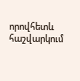որովհետև հաշվարկում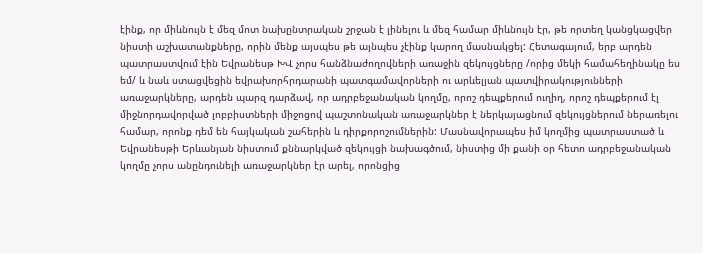էինք, որ միևնույն է մեզ մոտ նախընտրական շրջան է լինելու և մեզ համար միևնույն էր, թե որտեղ կանցկացվեր նիստի աշխատանքները, որին մենք այսպես թե այնպես չէինք կարող մասնակցել: Հետագայում, երբ արդեն պատրաստվում էին Եվրանեսթ ԽՎ չորս հանձնաժողովների առաջին զեկույցները /որից մեկի համահեղինակը ես եմ/ և նաև ստացվեցին եվրախորհրդարանի պատգամավորների ու արևելյան պատվիրակությունների առաջարկները, արդեն պարզ դարձավ, որ ադրբեջանական կողմը, որոշ դեպքերում ուղիղ, որոշ դեպքերում էլ միջնորդավորված լոբբիստների միջոցով պաշտոնական առաջարկներ է ներկայացնում զեկույցներում ներառելու համար, որոնք դեմ են հայկական շահերին և դիրքորոշումներին: Մասնավորապես իմ կողմից պատրաստած և Եվրանեսթի Երևանյան նիստում քննարկված զեկույցի նախագծում, նիստից մի քանի օր հետո ադրբեջանական կողմը չորս անընդունելի առաջարկներ էր արել, որոնցից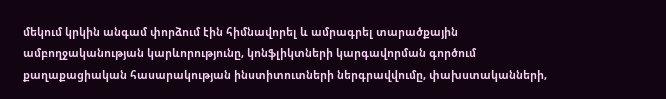մեկում կրկին անգամ փորձում էին հիմնավորել և ամրագրել տարածքային ամբողջականության կարևորությունը, կոնֆլիկտների կարգավորման գործում քաղաքացիական հասարակության ինստիտուտների ներգրավվումը, փախստականների,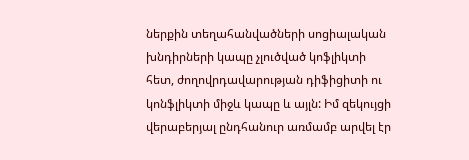ներքին տեղահանվածների սոցիալական խնդիրների կապը չլուծված կոֆլիկտի հետ, ժողովրդավարության դիֆիցիտի ու կոնֆլիկտի միջև կապը և այլն: Իմ զեկույցի վերաբերյալ ընդհանուր առմամբ արվել էր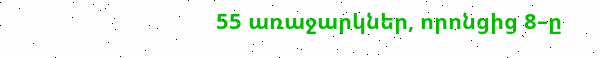55 առաջարկներ, որոնցից 8–ը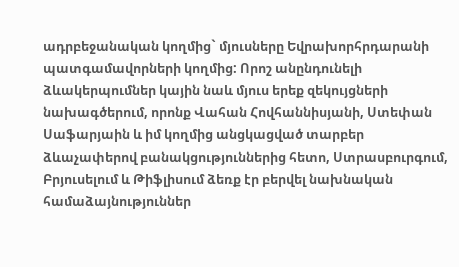ադրբեջանական կողմից` մյուսները Եվրախորհրդարանի պատգամավորների կողմից: Որոշ անընդունելի ձևակերպումներ կային նաև մյուս երեք զեկույցների նախագծերում, որոնք Վահան Հովհաննիսյանի, Ստեփան Սաֆարյաին և իմ կողմից անցկացված տարբեր ձևաչափերով բանակցություններից հետո, Ստրասբուրգում, Բրյուսելում և Թիֆլիսում ձեռք էր բերվել նախնական համաձայնություններ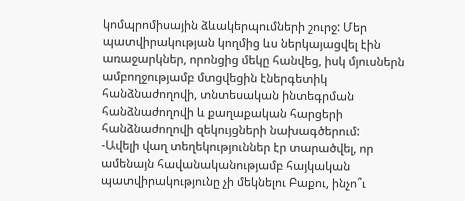կոմպրոմիսային ձևակերպումների շուրջ: Մեր պատվիրակության կողմից ևս ներկայացվել էին առաջարկներ, որոնցից մեկը հանվեց, իսկ մյուսներն ամբողջությամբ մտցվեցին էներգետիկ հանձնաժողովի, տնտեսական ինտեգրման հանձնաժողովի և քաղաքական հարցերի հանձնաժողովի զեկույցների նախագծերում:
-Ավելի վաղ տեղեկություններ էր տարածվել, որ ամենայն հավանականությամբ հայկական պատվիրակությունը չի մեկնելու Բաքու, ինչո՞ւ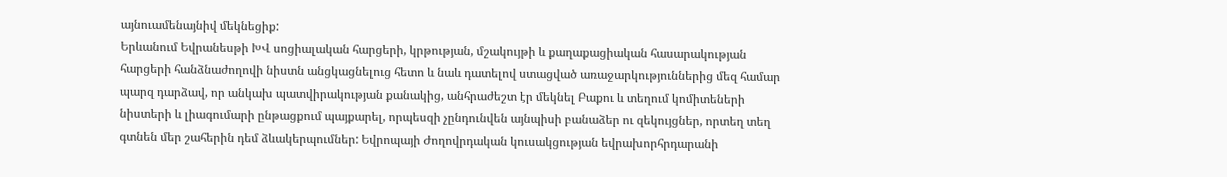այնուամենայնիվ մեկնեցիք:
Երևանում Եվրանեսթի ԽՎ սոցիալական հարցերի, կրթության, մշակույթի և քաղաքացիական հասարակության հարցերի հանձնաժողովի նիստն անցկացնելուց հետո և նաև դատելով ստացված առաջարկություններից մեզ համար պարզ դարձավ, որ անկախ պատվիրակության քանակից, անհրաժեշտ էր մեկնել Բաքու և տեղում կոմիտեների նիստերի և լիագումարի ընթացքում պայքարել, որպեսզի չընդունվեն այնպիսի բանաձեր ու զեկույցներ, որտեղ տեղ գտնեն մեր շահերին դեմ ձևակերպումներ: Եվրոպայի Ժողովրդական կուսակցության եվրախորհրդարանի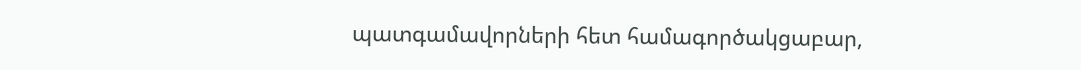պատգամավորների հետ համագործակցաբար,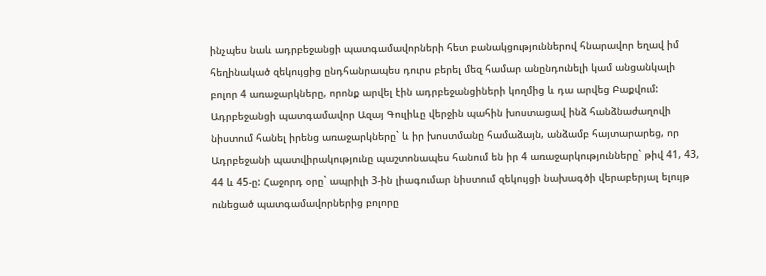ինչպես նաև ադրբեջանցի պատգամավորների հետ բանակցություններով հնարավոր եղավ իմ հեղինակած զեկույցից ընդհանրապես դուրս բերել մեզ համար անընդունելի կամ անցանկալի բոլոր 4 առաջարկները, որոնք արվել էին ադրբեջանցիների կողմից և դա արվեց Բաքվում: Ադրբեջանցի պատգամավոր Ազայ Գուլիևը վերջին պահին խոստացավ ինձ հանձնաժաղովի նիստում հանել իրենց առաջարկները` և իր խոստմանը համաձայն, անձամբ հայտարարեց, որ Ադրբեջանի պատվիրակությունը պաշտոնապես հանում են իր 4 առաջարկությունները` թիվ 41, 43, 44 և 45-ը: Հաջորդ օրը` ապրիլի 3-ին լիագումար նիստում զեկույցի նախագծի վերաբերյալ ելույթ ունեցած պատգամավորներից բոլորը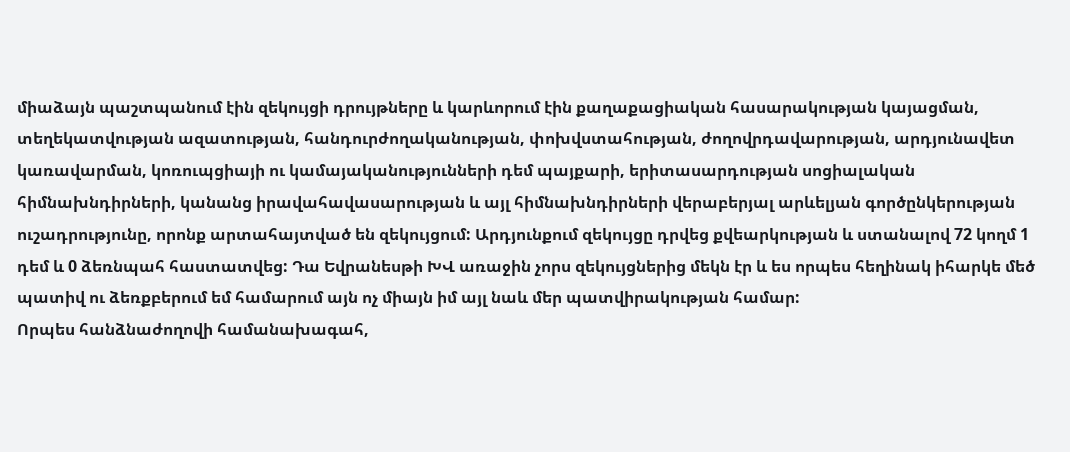միաձայն պաշտպանում էին զեկույցի դրույթները և կարևորում էին քաղաքացիական հասարակության կայացման, տեղեկատվության ազատության, հանդուրժողականության, փոխվստահության, ժողովրդավարության, արդյունավետ կառավարման, կոռուպցիայի ու կամայականությունների դեմ պայքարի, երիտասարդության սոցիալական հիմնախնդիրների, կանանց իրավահավասարության և այլ հիմնախնդիրների վերաբերյալ արևելյան գործընկերության ուշադրությունը, որոնք արտահայտված են զեկույցում: Արդյունքում զեկույցը դրվեց քվեարկության և ստանալով 72 կողմ 1 դեմ և 0 ձեռնպահ հաստատվեց: Դա Եվրանեսթի ԽՎ առաջին չորս զեկույցներից մեկն էր և ես որպես հեղինակ իհարկե մեծ պատիվ ու ձեռքբերում եմ համարում այն ոչ միայն իմ այլ նաև մեր պատվիրակության համար:
Որպես հանձնաժողովի համանախագահ,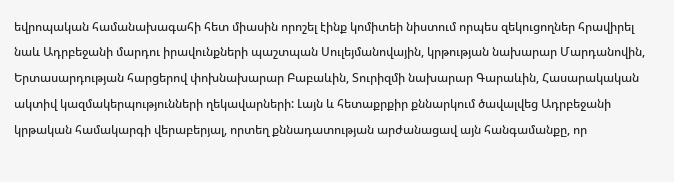եվրոպական համանախագահի հետ միասին որոշել էինք կոմիտեի նիստում որպես զեկուցողներ հրավիրել նաև Ադրբեջանի մարդու իրավունքների պաշտպան Սուլեյմանովային, կրթության նախարար Մարդանովին, Երտասարդության հարցերով փոխնախարար Բաբաևին, Տուրիզմի նախարար Գարաևին, Հասարակական ակտիվ կազմակերպությունների ղեկավարների: Լայն և հետաքրքիր քննարկում ծավալվեց Ադրբեջանի կրթական համակարգի վերաբերյալ, որտեղ քննադատության արժանացավ այն հանգամանքը, որ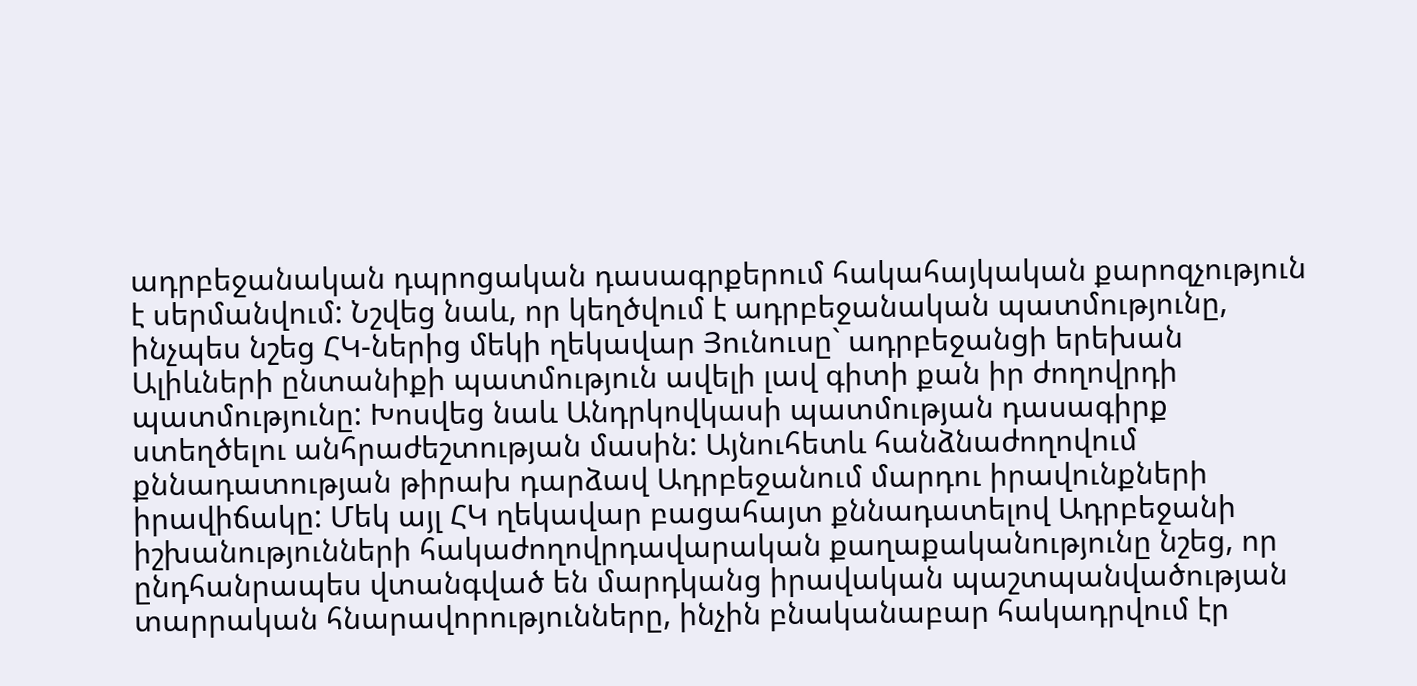ադրբեջանական դպրոցական դասագրքերում հակահայկական քարոզչություն է սերմանվում: Նշվեց նաև, որ կեղծվում է ադրբեջանական պատմությունը, ինչպես նշեց ՀԿ-ներից մեկի ղեկավար Յունուսը` ադրբեջանցի երեխան Ալիևների ընտանիքի պատմություն ավելի լավ գիտի քան իր ժողովրդի պատմությունը: Խոսվեց նաև Անդրկովկասի պատմության դասագիրք ստեղծելու անհրաժեշտության մասին: Այնուհետև հանձնաժողովում քննադատության թիրախ դարձավ Ադրբեջանում մարդու իրավունքների իրավիճակը: Մեկ այլ ՀԿ ղեկավար բացահայտ քննադատելով Ադրբեջանի իշխանությունների հակաժողովրդավարական քաղաքականությունը նշեց, որ ընդհանրապես վտանգված են մարդկանց իրավական պաշտպանվածության տարրական հնարավորությունները, ինչին բնականաբար հակադրվում էր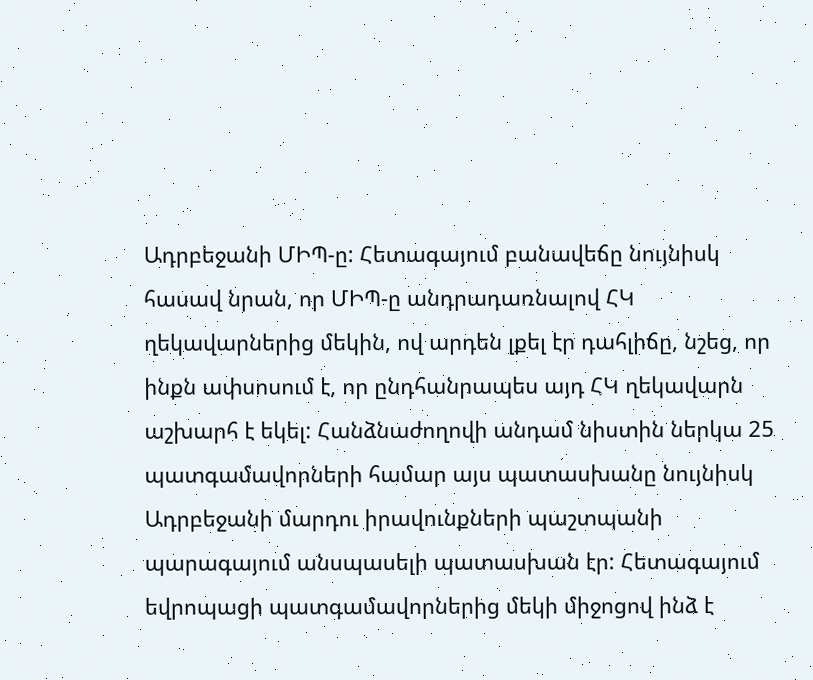Ադրբեջանի ՄԻՊ-ը: Հետագայում բանավեճը նույնիսկ հասավ նրան, որ ՄԻՊ-ը անդրադառնալով ՀԿ ղեկավարներից մեկին, ով արդեն լքել էր դահլիճը, նշեց, որ ինքն ափսոսում է, որ ընդհանրապես այդ ՀԿ ղեկավարն աշխարհ է եկել: Հանձնաժողովի անդամ նիստին ներկա 25 պատգամավորների համար այս պատասխանը նույնիսկ Ադրբեջանի մարդու իրավունքների պաշտպանի պարագայում անսպասելի պատասխան էր: Հետագայում եվրոպացի պատգամավորներից մեկի միջոցով ինձ է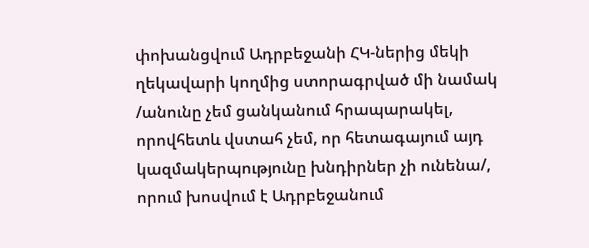փոխանցվում Ադրբեջանի ՀԿ-ներից մեկի ղեկավարի կողմից ստորագրված մի նամակ /անունը չեմ ցանկանում հրապարակել, որովհետև վստահ չեմ, որ հետագայում այդ կազմակերպությունը խնդիրներ չի ունենա/, որում խոսվում է Ադրբեջանում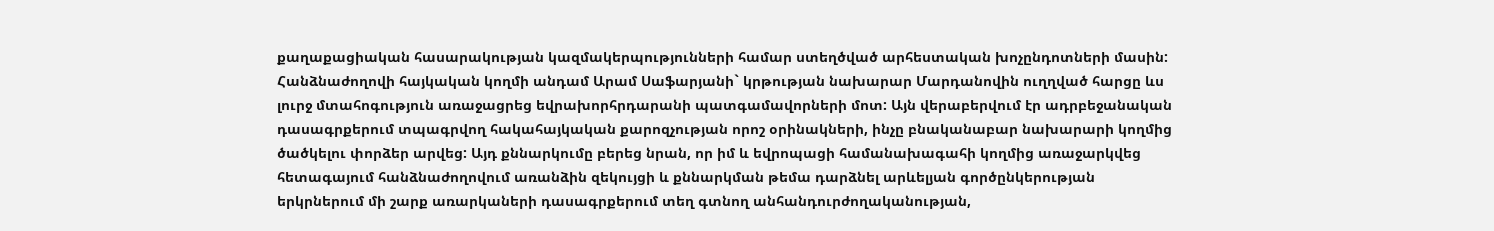քաղաքացիական հասարակության կազմակերպությունների համար ստեղծված արհեստական խոչընդոտների մասին: Հանձնաժողովի հայկական կողմի անդամ Արամ Սաֆարյանի` կրթության նախարար Մարդանովին ուղղված հարցը ևս լուրջ մտահոգություն առաջացրեց եվրախորհրդարանի պատգամավորների մոտ: Այն վերաբերվում էր ադրբեջանական դասագրքերում տպագրվող հակահայկական քարոզչության որոշ օրինակների, ինչը բնականաբար նախարարի կողմից ծածկելու փորձեր արվեց: Այդ քննարկումը բերեց նրան, որ իմ և եվրոպացի համանախագահի կողմից առաջարկվեց հետագայում հանձնաժողովում առանձին զեկույցի և քննարկման թեմա դարձնել արևելյան գործընկերության երկրներում մի շարք առարկաների դասագրքերում տեղ գտնող անհանդուրժողականության,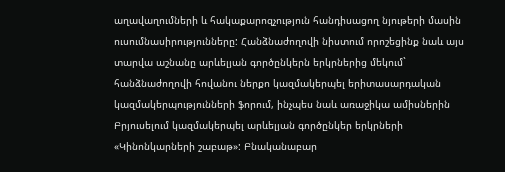աղավաղումների և հակաքարոզչություն հանդիսացող նյութերի մասին ուսումնասիրությունները: Հանձնաժողովի նիստում որոշեցինք նաև այս տարվա աշնանը արևելյան գործընկերն երկրներից մեկում` հանձնաժողովի հովանու ներքո կազմակերպել երիտասարդական կազմակերպությունների ֆորում, ինչպես նաև առաջիկա ամիսներին Բրյուսելում կազմակերպել արևելյան գործընկեր երկրների «Կինոնկարների շաբաթ»: Բնականաբար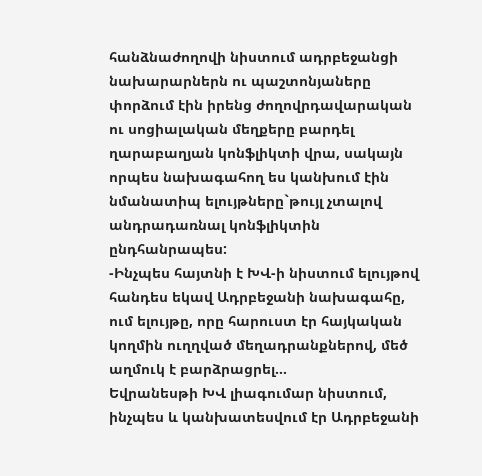հանձնաժողովի նիստում ադրբեջանցի նախարարներն ու պաշտոնյաները փորձում էին իրենց ժողովրդավարական ու սոցիալական մեղքերը բարդել ղարաբաղյան կոնֆլիկտի վրա, սակայն որպես նախագահող ես կանխում էին նմանատիպ ելույթները`թույլ չտալով անդրադառնալ կոնֆլիկտին ընդհանրապես:
-Ինչպես հայտնի է ԽՎ-ի նիստում ելույթով հանդես եկավ Ադրբեջանի նախագահը, ում ելույթը, որը հարուստ էր հայկական կողմին ուղղված մեղադրանքներով, մեծ աղմուկ է բարձրացրել…
Եվրանեսթի ԽՎ լիագումար նիստում, ինչպես և կանխատեսվում էր Ադրբեջանի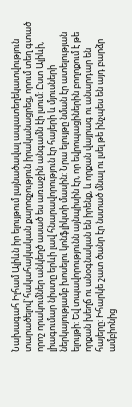Նախագահ Իլհամ Ալիևն իր ելույթում լայնածավալ ապատեղեկատվություն տարածելով`հակահայկական քարոզչություն իրականացրեց, որում տեղ գտած որոշ որակումներ անկեղծ ասած ես առաջին անգամն էի լսում: Ըստ Ալիևի, լիագումար նիստը երևի լավ հնարավորություն էր հայերի և մյուսների ներկայությամբ խոսելու կոնֆլիկտի մասին: Նրա ելույթը նման էր ատելության ելույթի: Եվ տպավորությունն այնպիսին էր, որ եվրոպացիներին բողոքում է թե որքան խեղճ ու անօգնական են իրենք, և որքան վայրագ ու անարդար են հայերը: Իհարկե շատ ծանր էր նստած մնալ ու լսել թե ինչպես են այդ բարձր ամբիոնից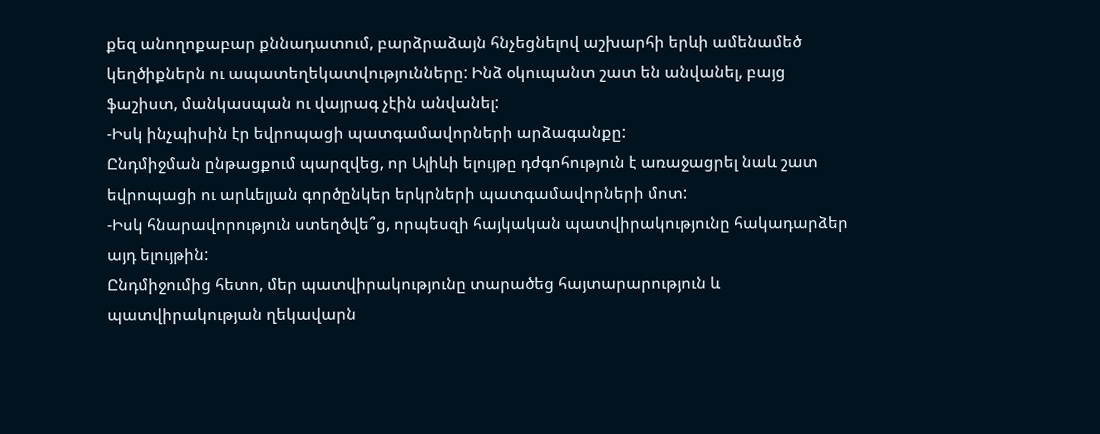քեզ անողոքաբար քննադատում, բարձրաձայն հնչեցնելով աշխարհի երևի ամենամեծ կեղծիքներն ու ապատեղեկատվությունները: Ինձ օկուպանտ շատ են անվանել, բայց ֆաշիստ, մանկասպան ու վայրագ չէին անվանել:
-Իսկ ինչպիսին էր եվրոպացի պատգամավորների արձագանքը:
Ընդմիջման ընթացքում պարզվեց, որ Ալիևի ելույթը դժգոհություն է առաջացրել նաև շատ եվրոպացի ու արևելյան գործընկեր երկրների պատգամավորների մոտ:
-Իսկ հնարավորություն ստեղծվե՞ց, որպեսզի հայկական պատվիրակությունը հակադարձեր այդ ելույթին:
Ընդմիջումից հետո, մեր պատվիրակությունը տարածեց հայտարարություն և պատվիրակության ղեկավարն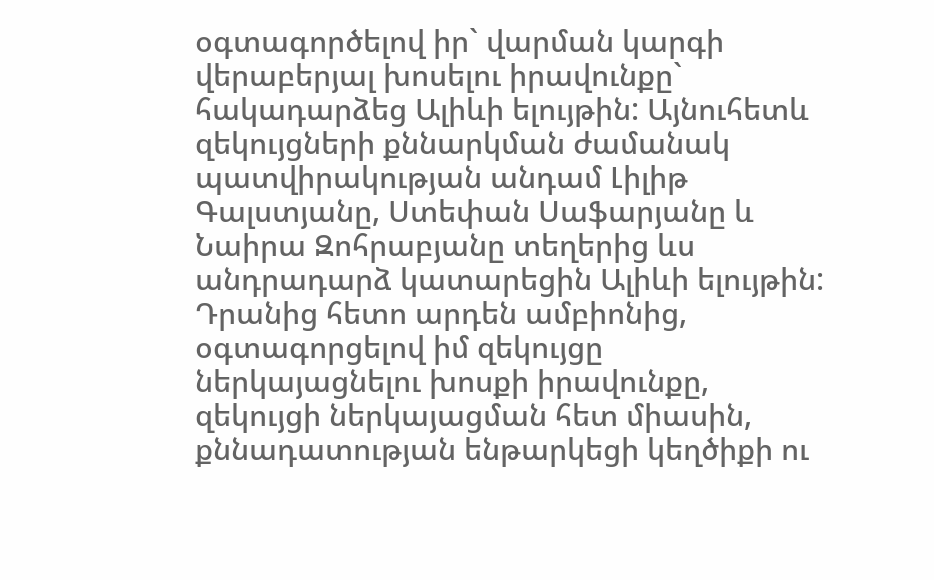օգտագործելով իր` վարման կարգի վերաբերյալ խոսելու իրավունքը` հակադարձեց Ալիևի ելույթին: Այնուհետև զեկույցների քննարկման ժամանակ պատվիրակության անդամ Լիլիթ Գալստյանը, Ստեփան Սաֆարյանը և Նաիրա Զոհրաբյանը տեղերից ևս անդրադարձ կատարեցին Ալիևի ելույթին: Դրանից հետո արդեն ամբիոնից, օգտագորցելով իմ զեկույցը ներկայացնելու խոսքի իրավունքը, զեկույցի ներկայացման հետ միասին, քննադատության ենթարկեցի կեղծիքի ու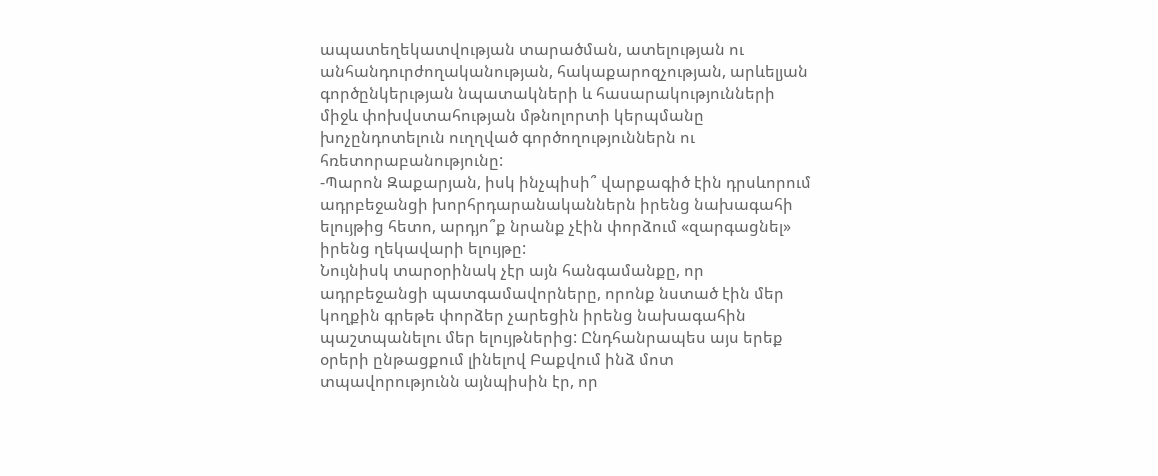ապատեղեկատվության տարածման, ատելության ու անհանդուրժողականության, հակաքարոզչության, արևելյան գործընկերւթյան նպատակների և հասարակությունների միջև փոխվստահության մթնոլորտի կերպմանը խոչընդոտելուն ուղղված գործողություններն ու հռետորաբանությունը:
-Պարոն Զաքարյան, իսկ ինչպիսի՞ վարքագիծ էին դրսևորում ադրբեջանցի խորհրդարանականներն իրենց նախագահի ելույթից հետո, արդյո՞ք նրանք չէին փորձում «զարգացնել» իրենց ղեկավարի ելույթը:
Նույնիսկ տարօրինակ չէր այն հանգամանքը, որ ադրբեջանցի պատգամավորները, որոնք նստած էին մեր կողքին գրեթե փորձեր չարեցին իրենց նախագահին պաշտպանելու մեր ելույթներից: Ընդհանրապես այս երեք օրերի ընթացքում լինելով Բաքվում ինձ մոտ տպավորությունն այնպիսին էր, որ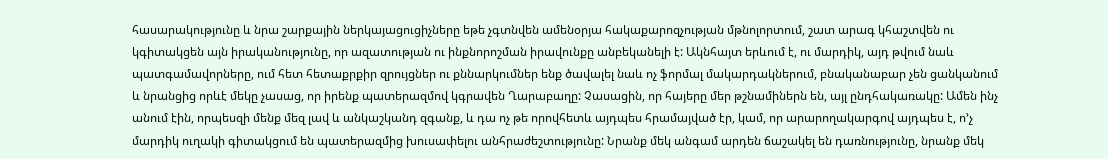հասարակությունը և նրա շարքային ներկայացուցիչները եթե չգտնվեն ամենօրյա հակաքարոզչության մթնոլորտում, շատ արագ կհաշտվեն ու կգիտակցեն այն իրականությունը, որ ազատության ու ինքնորոշման իրավունքը անբեկանելի է: Ակնհայտ երևում է, ու մարդիկ, այդ թվում նաև պատգամավորները, ում հետ հետաքրքիր զրույցներ ու քննարկումներ ենք ծավալել նաև ոչ ֆորմալ մակարդակներում, բնականաբար չեն ցանկանում և նրանցից որևէ մեկը չասաց, որ իրենք պատերազմով կգրավեն Ղարաբաղը: Չասացին, որ հայերը մեր թշնամիներն են, այլ ընդհակառակը: Ամեն ինչ անում էին, որպեսզի մենք մեզ լավ և անկաշկանդ զգանք, և դա ոչ թե որովհետև այդպես հրամայված էր, կամ, որ արարողակարգով այդպես է, ո’չ մարդիկ ուղակի գիտակցում են պատերազմից խուսափելու անհրաժեշտությունը: Նրանք մեկ անգամ արդեն ճաշակել են դառնությունը, նրանք մեկ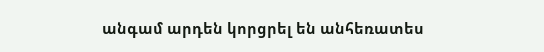անգամ արդեն կորցրել են անհեռատես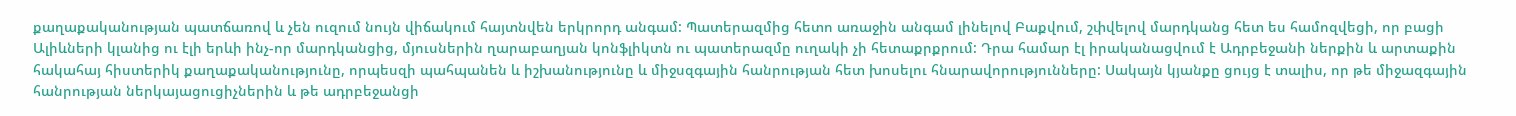քաղաքականության պատճառով և չեն ուզում նույն վիճակում հայտնվեն երկրորդ անգամ: Պատերազմից հետո առաջին անգամ լինելով Բաքվում, շփվելով մարդկանց հետ ես համոզվեցի, որ բացի Ալիևների կլանից ու էլի երևի ինչ-որ մարդկանցից, մյուսներին ղարաբաղյան կոնֆլիկտն ու պատերազմը ուղակի չի հետաքրքրում: Դրա համար էլ իրականացվում է Ադրբեջանի ներքին և արտաքին հակահայ հիստերիկ քաղաքականությունը, որպեսզի պահպանեն և իշխանությունը և միջսզգային հանրության հետ խոսելու հնարավորությունները: Սակայն կյանքը ցույց է տալիս, որ թե միջազգային հանրության ներկայացուցիչներին և թե ադրբեջանցի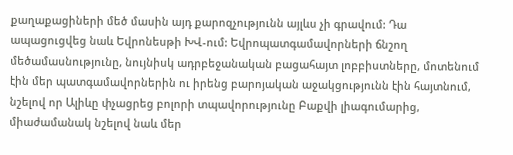քաղաքացիների մեծ մասին այդ քարոզչությունն այլևս չի գրավում: Դա ապացուցվեց նաև Եվրոնեսթի ԽՎ-ում: Եվրոպատգամավորների ճնշող մեծամասնությունը, նույնիսկ ադրբեջանական բացահայտ լոբբիստները, մոտենում էին մեր պատգամավորներին ու իրենց բարոյական աջակցությունն էին հայտնում, նշելով որ Ալիևը փչացրեց բոլորի տպավորությունը Բաքվի լիագումարից, միաժամանակ նշելով նաև մեր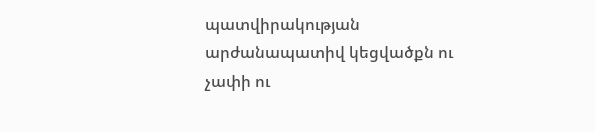պատվիրակության արժանապատիվ կեցվածքն ու չափի ու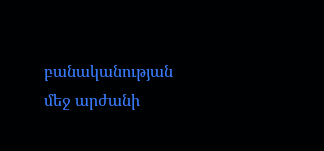բանականության մեջ արժանի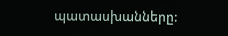պատասխանները: